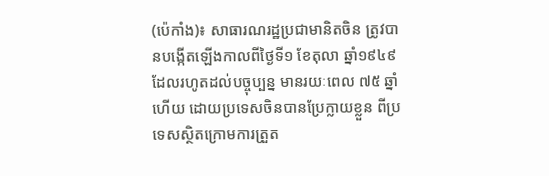(ប៉េកាំង)៖ សាធារណរដ្ឋប្រជាមានិតចិន ត្រូវបានបង្កើតឡើងកាលពីថ្ងៃទី១ ខែតុលា ឆ្នាំ១៩៤៩ ដែលរហូតដល់បច្ចុប្បន្ន មានរយៈពេល ៧៥ ឆ្នាំហើយ ដោយប្រទេសចិនបានប្រែក្លាយខ្លួន ពីប្រទេសស្ថិតក្រោមការត្រួត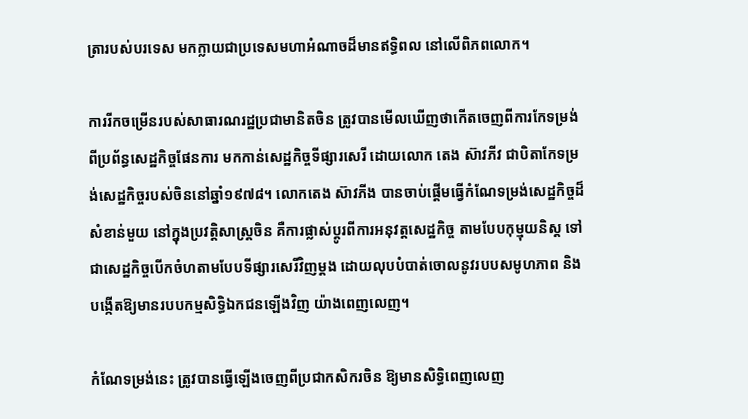ត្រារបស់បរទេស មកក្លាយជាប្រទេសមហាអំណាចដ៏មានឥទ្ធិពល នៅលើពិភពលោក។

ការរីកចម្រើនរបស់សាធារណរដ្ឋប្រជាមានិតចិន ត្រូវបានមើលឃើញថាកើតចេញពីការកែទម្រង់ ពីប្រព័ន្ធសេដ្ឋកិច្ចផែនការ មកកាន់សេដ្ឋកិច្ចទីផ្សារសេរី ដោយលោក តេង ស៊ាវភីវ ជាបិតាកែទម្រង់សេដ្ឋកិច្ចរបស់ចិននៅឆ្នាំ១៩៧៨។ លោកតេង ស៊ាវភីង បានចាប់ផ្តើមធ្វើកំណែទម្រង់សេដ្ឋកិច្ចដ៏សំខាន់មួយ នៅក្នុងប្រវត្តិសាស្រ្តចិន គឺការផ្លាស់ប្តូរពីការអនុវត្តសេដ្ឋកិច្ច តាមបែបកុម្មុយនិស្ត ទៅជាសេដ្ឋកិច្ចបើកចំហតាមបែបទីផ្សារសេរីវិញម្តង ដោយលុបបំបាត់ចោលនូវរបបសមូហភាព និង បង្កើតឱ្យមានរបបកម្មសិទ្ធិឯកជនឡើងវិញ យ៉ាងពេញលេញ។

កំណែទម្រង់នេះ ត្រូវបានធ្វើឡើងចេញពីប្រជាកសិករចិន ឱ្យមានសិទ្ធិពេញលេញ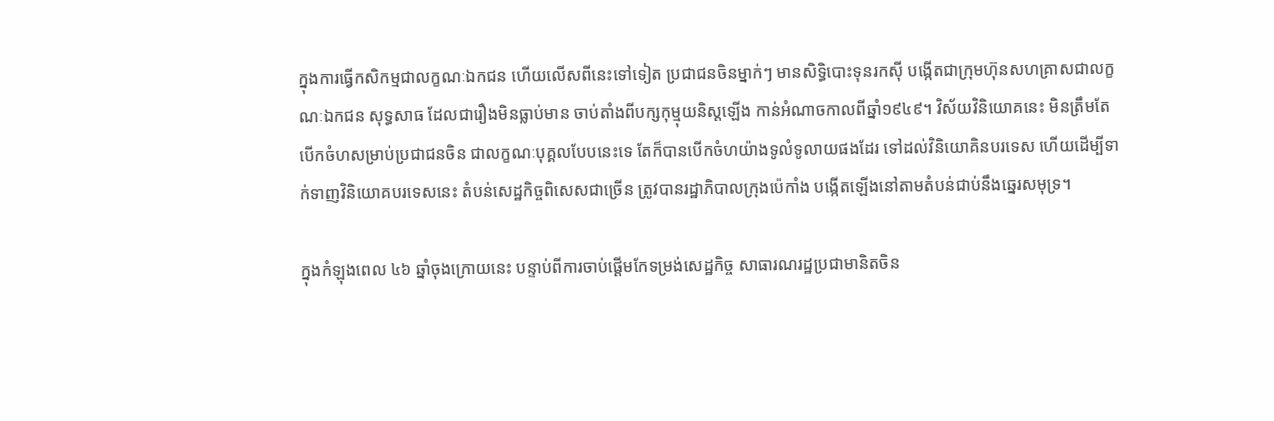ក្នុងការធ្វើកសិកម្មជាលក្ខណៈឯកជន ហើយលើសពីនេះទៅទៀត ប្រជាជនចិនម្នាក់ៗ មានសិទ្ធិបោះទុនរកស៊ី បង្កើតជាក្រុមហ៊ុនសហគ្រាសជាលក្ខណៈឯកជន សុទ្ធសាធ ដែលជារឿងមិនធ្លាប់មាន ចាប់តាំងពីបក្សកុម្មុយនិស្តឡើង កាន់អំណាចកាលពីឆ្នាំ១៩៤៩។ វិស័យវិនិយោគនេះ មិនត្រឹមតែបើកចំហសម្រាប់ប្រជាជនចិន ជាលក្ខណៈបុគ្គលបែបនេះទេ តែក៏បានបើកចំហយ៉ាងទូលំទូលាយផងដែរ ទៅដល់វិនិយោគិនបរទេស ហើយដើម្បីទាក់ទាញវិនិយោគបរទេសនេះ តំបន់សេដ្ឋកិច្ចពិសេសជាច្រើន ត្រូវបានរដ្ឋាភិបាលក្រុងប៉េកាំង បង្កើតឡើងនៅតាមតំបន់ជាប់នឹងឆ្នេរសមុទ្រ។

ក្នុងកំឡុងពេល ៤៦ ឆ្នាំចុងក្រោយនេះ បន្ទាប់ពីការចាប់ផ្តើមកែទម្រង់សេដ្ឋកិច្ច សាធារណរដ្ឋប្រជាមានិតចិន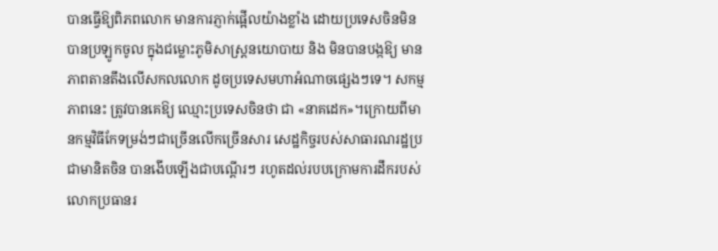បានធ្វើឱ្យពិភពលោក មានការភ្ញាក់ផ្អើលយ៉ាងខ្លាំង ដោយប្រទេសចិនមិនបានប្រឡូកចូល ក្នុងជម្លោះភូមិសាស្រ្តនយោបាយ និង មិនបានបង្កឱ្យ មានភាពតានតឹងលើសកលលោក ដូចប្រទេសមហាអំណាចផ្សេងៗទេ។ សកម្មភាពនេះ ត្រូវបានគេឱ្យ ឈ្មោះប្រទេសចិនថា ជា «នាគដេក»។ក្រោយពីមានកម្មវិធីកែទម្រង់ៗជាច្រើនលើកច្រើនសារ សេដ្ឋកិច្ចរបស់សាធារណរដ្ឋប្រជាមានិតចិន បានងើបឡើងជាបណ្តើរៗ រហូតដល់របបក្រោមការដឹករបស់លោកប្រធានរ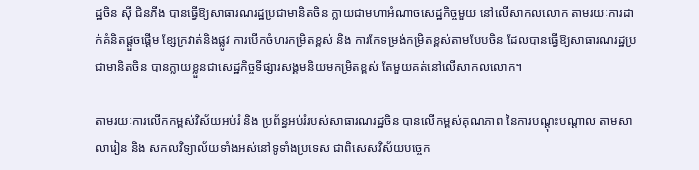ដ្ឋចិន ស៊ី ជិនភីង បានធ្វើឱ្យសាធារណរដ្ឋប្រជាមានិតចិន ក្លាយជាមហាអំណាចសេដ្ឋកិច្ចមួយ នៅលើសាកលលោក តាមរយៈការដាក់គំនិតផ្តួចផ្តើម ខ្សែក្រវាត់និងផ្លូវ ការបើកចំហរកម្រិតខ្ពស់ និង ការកែទម្រង់កម្រិតខ្ពស់តាមបែបចិន ដែលបានធ្វើឱ្យសាធារណរដ្ឋប្រជាមានិតចិន បានក្លាយខ្លួនជាសេដ្ឋកិច្ចទីផ្សារសង្គមនិយមកម្រិតខ្ពស់ តែមួយគត់នៅលើសាកលលោក។

តាមរយៈការលើកកម្ពស់វិស័យអប់រំ និង ប្រព័ន្ធអប់រំរបស់សាធារណរដ្ឋចិន បានលើកម្ពស់គុណភាព នៃការបណ្តុះបណ្តាល តាមសាលារៀន និង សកលវិទ្យាល័យទាំងអស់នៅទូទាំងប្រទេស ជាពិសេសវិស័យបច្ចេក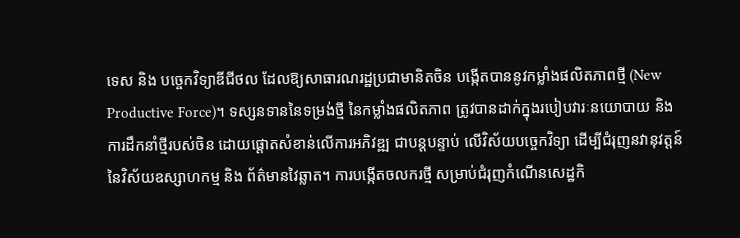ទេស និង បច្ចេកវិទ្យាឌីជីថល ដែលឱ្យសាធារណរដ្ឋប្រជាមានិតចិន បង្កើតបាននូវកម្លាំងផលិតភាពថ្មី (New Productive Force)។ ទស្សនទាននៃទម្រង់ថ្មី នៃកម្លាំងផលិតភាព ត្រូវបានដាក់ក្នុងរបៀបវារៈនយោបាយ និង ការដឹកនាំថ្មីរបស់ចិន ដោយផ្តោតសំខាន់លើការអភិវឌ្ឍ ជាបន្តបន្ទាប់ លើវិស័យបច្ចេកវិទ្យា ដើម្បីជំរុញនវានុវត្តន៍នៃវិស័យឧស្សាហកម្ម និង ព័ត៌មានវៃឆ្លាត។ ការបង្កើតចលករថ្មី សម្រាប់ជំរុញកំណើនសេដ្ឋកិ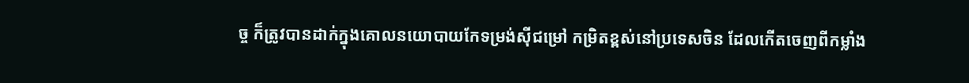ច្ច ក៏ត្រូវបានដាក់ក្នុងគោលនយោបាយកែទម្រង់ស៊ីជម្រៅ កម្រិតខ្ពស់នៅប្រទេសចិន ដែលកើតចេញពីកម្លាំង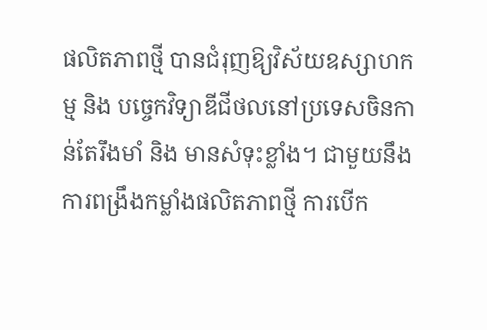ផលិតភាពថ្មី បានជំរុញឱ្យវិស័យឧស្សាហកម្ម និង បច្ចេកវិទ្យាឌីជីថលនៅប្រទេសចិនកាន់តែរឹងមាំ និង មានសំទុះខ្លាំង។ ជាមួយនឹងការពង្រឹងកម្លាំងផលិតភាពថ្មី ការបើក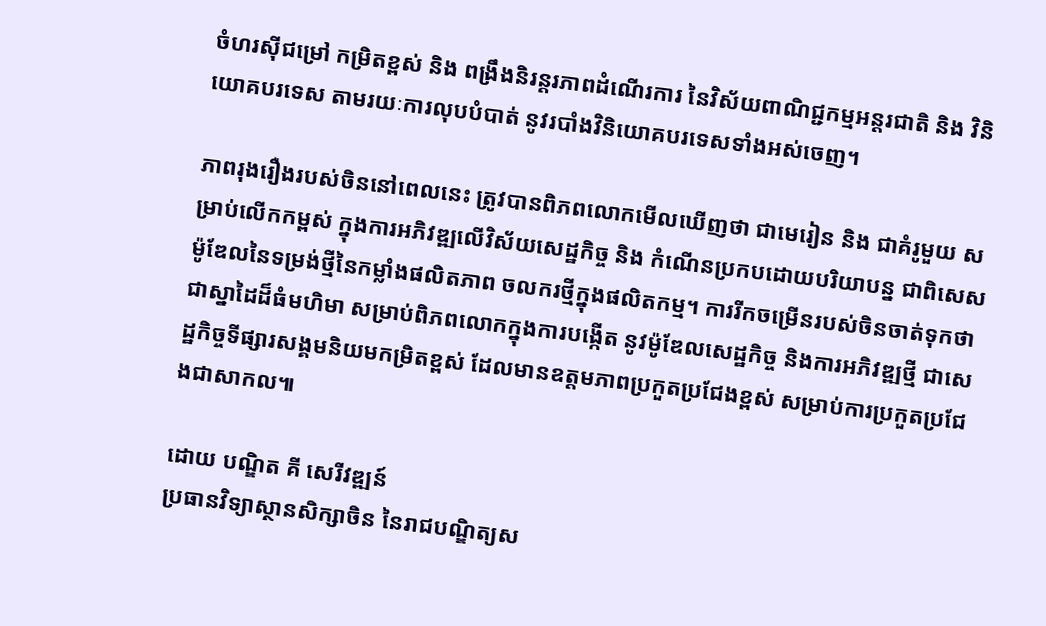ចំហរស៊ីជម្រៅ កម្រិតខ្ពស់ និង ពង្រឹងនិរន្តរភាពដំណើរការ នៃវិស័យពាណិជ្ជកម្មអន្តរជាតិ និង វិនិយោគបរទេស តាមរយៈការលុបបំបាត់ នូវរបាំងវិនិយោគបរទេសទាំងអស់ចេញ។

ភាពរុងរឿងរបស់ចិននៅពេលនេះ ត្រូវបានពិភពលោកមើលឃើញថា ជាមេរៀន និង ជាគំរូមួយ សម្រាប់លើកកម្ពស់ ក្នុងការអភិវឌ្ឍលើវិស័យសេដ្ឋកិច្ច និង កំណើនប្រកបដោយបរិយាបន្ន ជាពិសេស ម៉ូឌែលនៃទម្រង់ថ្មីនៃកម្លាំងផលិតភាព ចលករថ្មីក្នុងផលិតកម្ម។ ការរីកចម្រើនរបស់ចិនចាត់ទុកថាជាស្នាដៃដ៏ធំមហិមា សម្រាប់ពិភពលោកក្នុងការបង្កើត នូវម៉ូឌែលសេដ្ឋកិច្ច និងការអភិវឌ្ឍថ្មី ជាសេដ្ឋកិច្ចទីផ្សារសង្គមនិយមកម្រិតខ្ពស់ ដែលមានឧត្តមភាពប្រកួតប្រជែងខ្ពស់ សម្រាប់ការប្រកួតប្រជែងជាសាកល៕

ដោយ បណ្ឌិត គី សេរីវឌ្ឍន៍
ប្រធានវិទ្យាស្ថានសិក្សាចិន នៃរាជបណ្ឌិត្យស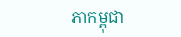ភាកម្ពុជា